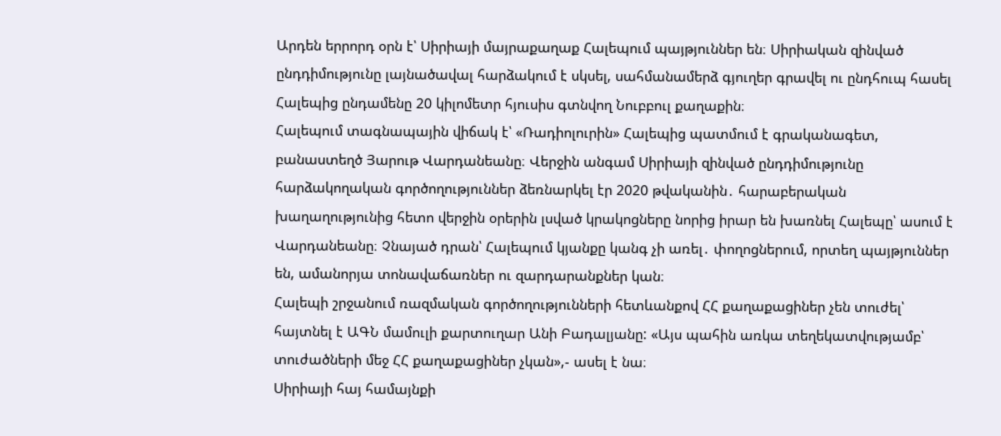Արդեն երրորդ օրն է՝ Սիրիայի մայրաքաղաք Հալեպում պայթյուններ են։ Սիրիական զինված ընդդիմությունը լայնածավալ հարձակում է սկսել, սահմանամերձ գյուղեր գրավել ու ընդհուպ հասել Հալեպից ընդամենը 20 կիլոմետր հյուսիս գտնվող Նուբբուլ քաղաքին։
Հալեպում տագնապային վիճակ է՝ «Ռադիոլուրին» Հալեպից պատմում է գրականագետ, բանաստեղծ Յարութ Վարդանեանը։ Վերջին անգամ Սիրիայի զինված ընդդիմությունը հարձակողական գործողություններ ձեռնարկել էր 2020 թվականին․ հարաբերական խաղաղությունից հետո վերջին օրերին լսված կրակոցները նորից իրար են խառնել Հալեպը՝ ասում է Վարդանեանը։ Չնայած դրան՝ Հալեպում կյանքը կանգ չի առել․ փողոցներում, որտեղ պայթյուններ են, ամանորյա տոնավաճառներ ու զարդարանքներ կան։
Հալեպի շրջանում ռազմական գործողությունների հետևանքով ՀՀ քաղաքացիներ չեն տուժել՝ հայտնել է ԱԳՆ մամուլի քարտուղար Անի Բադալյանը: «Այս պահին առկա տեղեկատվությամբ՝ տուժածների մեջ ՀՀ քաղաքացիներ չկան»,- ասել է նա։
Սիրիայի հայ համայնքի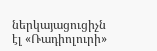ներկայացուցիչն էլ «Ռադիոլուրի»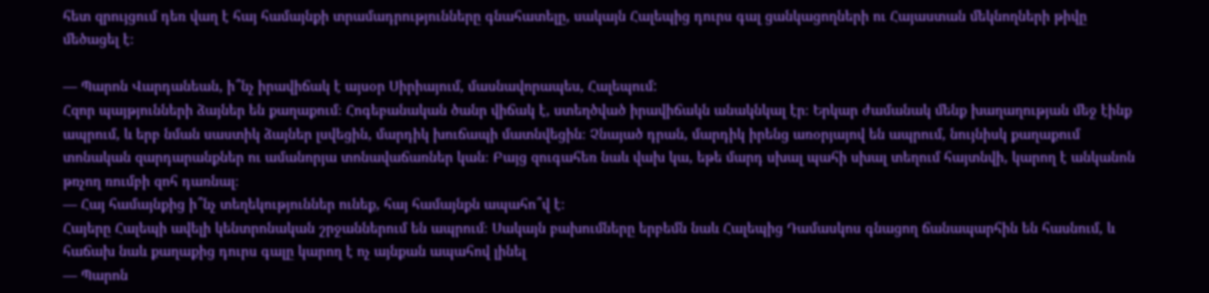հետ զրույցում դեռ վաղ է հայ համայնքի տրամադրությունները գնահատելը, սակայն Հալեպից դուրս գալ ցանկացողների ու Հայաստան մեկնողների թիվը մեծացել է։

— Պարոն Վարդանեան, ի՞նչ իրավիճակ է այսօր Սիրիայում, մասնավորապես, Հալեպում:
Հզոր պայթյունների ձայներ են քաղաքում։ Հոգեբանական ծանր վիճակ է, ստեղծված իրավիճակն անակնկալ էր։ Երկար ժամանակ մենք խաղաղության մեջ էինք ապրում, և երբ նման սաստիկ ձայներ լսվեցին, մարդիկ խուճապի մատնվեցին։ Չնայած դրան, մարդիկ իրենց առօրյայով են ապրում, նույնիսկ քաղաքում տոնական զարդարանքներ ու ամանորյա տոնավաճառներ կան։ Բայց զուգահեռ նաև վախ կա, եթե մարդ սխալ պահի սխալ տեղում հայտնվի, կարող է անկանոն թռչող ռումբի զոհ դառնալ։
— Հայ համայնքից ի՞նչ տեղեկություններ ունեք, հայ համայնքն ապահո՞վ է։
Հայերը Հալեպի ավելի կենտրոնական շրջաններում են ապրում։ Սակայն բախումները երբեմն նաև Հալեպից Դամասկոս գնացող ճանապարհին են հասնում, և հաճախ նաև քաղաքից դուրս գալը կարող է ոչ այնքան ապահով լինել
— Պարոն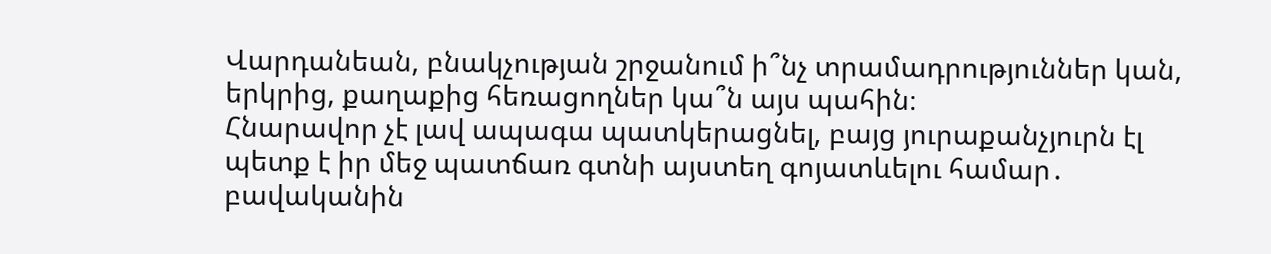Վարդանեան, բնակչության շրջանում ի՞նչ տրամադրություններ կան, երկրից, քաղաքից հեռացողներ կա՞ն այս պահին։
Հնարավոր չէ լավ ապագա պատկերացնել, բայց յուրաքանչյուրն էլ պետք է իր մեջ պատճառ գտնի այստեղ գոյատևելու համար․ բավականին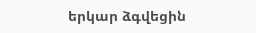երկար ձգվեցին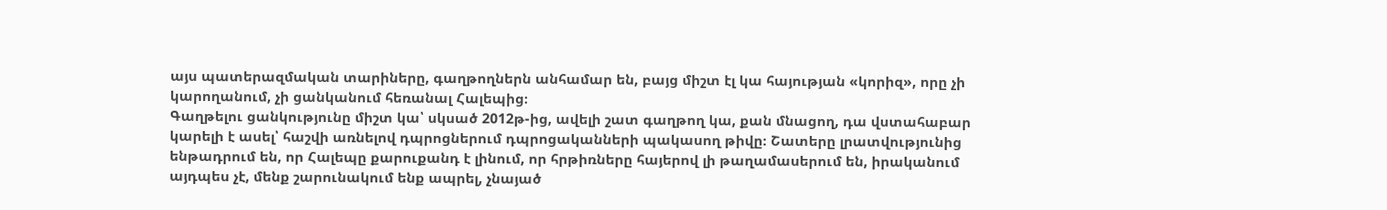այս պատերազմական տարիները, գաղթողներն անհամար են, բայց միշտ էլ կա հայության «կորիզ», որը չի կարողանում, չի ցանկանում հեռանալ Հալեպից։
Գաղթելու ցանկությունը միշտ կա՝ սկսած 2012թ-ից, ավելի շատ գաղթող կա, քան մնացող, դա վստահաբար կարելի է ասել՝ հաշվի առնելով դպրոցներում դպրոցականների պակասող թիվը։ Շատերը լրատվությունից ենթադրում են, որ Հալեպը քարուքանդ է լինում, որ հրթիռները հայերով լի թաղամասերում են, իրականում այդպես չէ, մենք շարունակում ենք ապրել, չնայած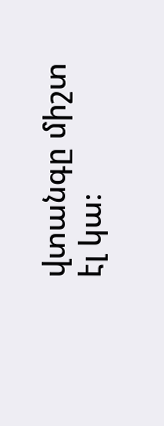վտանգը միշտ էլ կա։